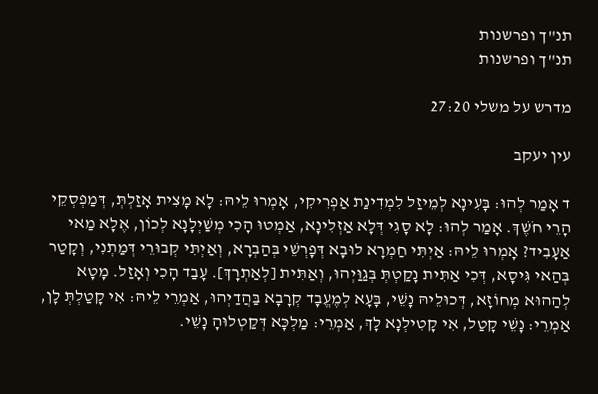תנ"ך ופרשנות
תנ"ך ופרשנות

מדרש על משלי 27:20

עין יעקב

ד אָמַר לְהוּ: בָּעִינָא לְמֵיזַל לִמְדִינַת אַפְרִיקִי, אָמְרוּ לֵיהּ: לָא מָצִית אָזַלְתְּ, דְּמַפְסְקֵי הָרֵי חֹשֶׁךְ. אָמַר לְהוּ: לָא סָגִי דְּלָא אַזְלִינָא, אַמְטוּ הָכִי מְשַׁיְלָנָא לְכוֹן, אֶלָא מַאי אַעָבִיד? אָמְרוּ לֵיהּ: אַיְתִּי חַמְרָא לוּבָא דְּפָרְשֵׁי בְּהַבְרָא, וְאַיְתִּי קְבוּרֵי דְּמַתְנִי, וְקָטַר בְּהַאי גִּיסָא, דְּכִי אַתִּית נָקַטְתְּ בְּגַוַּיְהוּ, וְאַתִּית [לְאַתְרָךְ]. עָבַד הָכִי וְאָזַל. מָטָא לְהַהוּא מְחוֹזָא, דְּכוּלֵיהּ נָשֵׁי, בָּעָא לְמֶעֱבָד קְרָבָא בַּהֲדַיְהוּ, אַמְרֵי לֵיהּ: אִי קָטַלְתְּ לָן, אַמְרֵי: נָשֵׁי קָטַל, אִי קָטִילְנָא לָךְ, אַמְרֵי: מַלְכָּא דְּקַטְלוּהָ נָשֵׁי.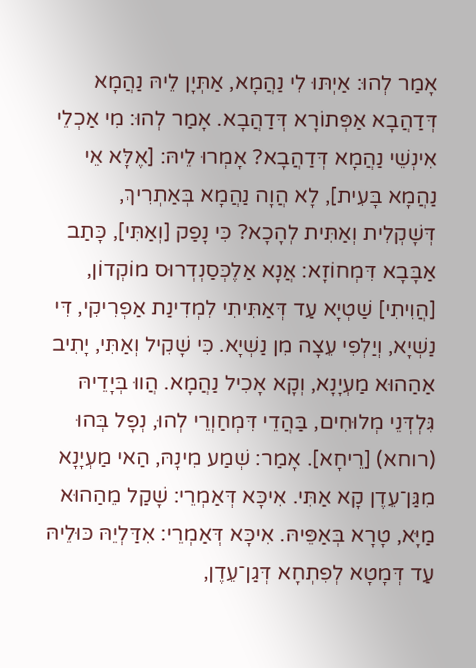אָמַר לְהוּ: אַיְתּוּ לִי נַהֲמָא, אַתְּיָן לֵיהּ נַהֲמָא דְּדַהֲבָא אַפְּתוֹרָא דְּדַהֲבָא. אָמַר לְהוּ: מִי אַכְלֵי אִינְשֵׁי נַהֲמָא דְּדַהֲבָא? אָמְרוּ לֵיהּ: [אֶלָּא אֵי נַהֲמָא בָּעִית], לָא הֲוָה נַהֲמָא בְּאַתְרִיךְ, דְּשָׁקְלִית וְאַתִּית לְהָכָא? כִּי נָפַק [וְאַתִּי], כָּתַב אַבָּבָא דִּמְחוֹזָא: אֲנָא אַלֶכְּסַנְדְרוּס מוֹקְדוֹן, [הֲוִיתִי] שַׁטְיָא עַד דְּאַתִּיתִי לִמְדִינַת אַפְרִיקִי, דִּי נַשְׁיָא, וְיַלְפִי עֵצָה מִן נַשְׁיָא. כִּי שָׁקִיל וְאַתִּי, יָתִיב אַהַהוּא מַעְיָנָא, וְקָא אָכִיל נַהֲמָא. הֲווּ בְּיָדֵיהּ גִּלְדְּנֵי מְלוּחִים, בַּהֲדֵי דִּמְחַוְרֵי לְהוּ, נְפָל בְּהוּ (רוחא) [רֵיחָא]. אָמַר: שְׁמַע מִינָהּ, הַאי מַעְיָנָא מִגַּן־עֵדֶן קָא אַתִּי. אִיכָּא דְּאַמְרֵי: שָׁקַל מֵהַהוּא מַיָּא, טָרָא בְּאַפֵּיהּ. אִיכָּא דְּאַמְרֵי: אִדַּלְיֵהּ כּוּלֵיהּ עַד דְּמָטָא לְפִתְחָא דְּגַן־עֵדֶן,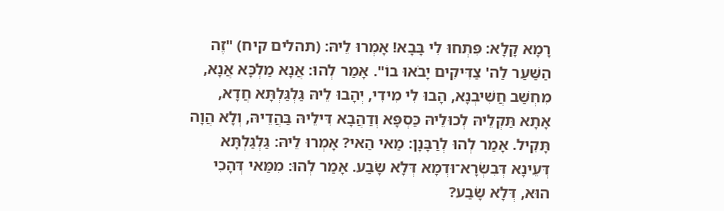רָמָא קָלָא: פִּתְחוּ לִי בָּבָא! אָמְרוּ לֵיהּ: (תהלים קיח) "זֶה הַשַּׁעַר לַה' צַדִּיקִים יָבֹאוּ בוֹ". אָמַר לְהוּ: אֲנָא מַלְכָּא אֲנָא, מִחְשַׁב חֲשִׁיבְנָא, הָבוּ לִי מִידִי, יְהָבוּ לֵיהּ גַּלְגַּלְתָּא חֲדָא, אָתָא תַּקְלֵיהּ לְכוּלֵיהּ כַּסְפָּא וְדַהֲבָא דִּילֵיהּ בַּהֲדֵיהּ, וְלָא הֲוָה תָּקִיל. אָמַר לְהוּ לְרַבָּנָן: מַאי הַאי? אָמְרוּ לֵיהּ: גַּלְגַּלְתָּא דְּעֵינָא דְּבִשְׂרָא־וּדְמָא דְּלָא שָׂבַע. אָמַר לְהוּ: מִמַּאי דְּהָכִי הוּא, דְּלָא שָׂבַע?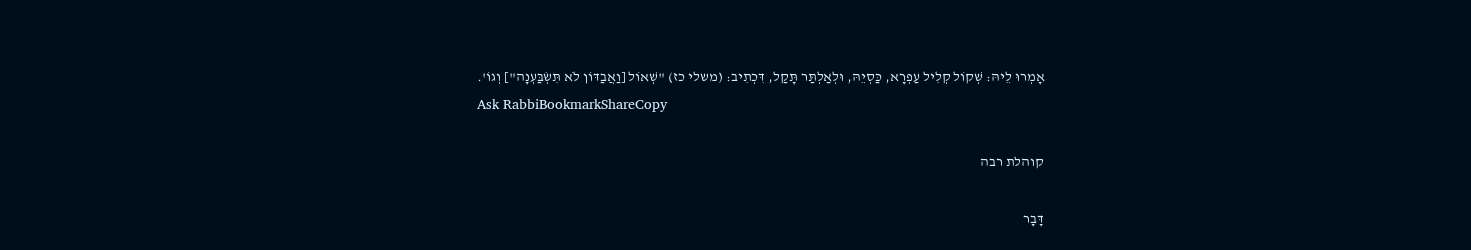אָמְרוּ לֵיהּ: שְׁקוֹל קְלִיל עַפְרָא, כַּסְיֵהּ, וּלְאַלְתַּר תָּקַל, דִּכְתִיב: (משלי כז) "שְׁאוֹל [וַאֲבַדּוֹן לֹא תִּשְׂבַּעְנָה"] וְגוֹ'.
Ask RabbiBookmarkShareCopy

קוהלת רבה

דָּבָר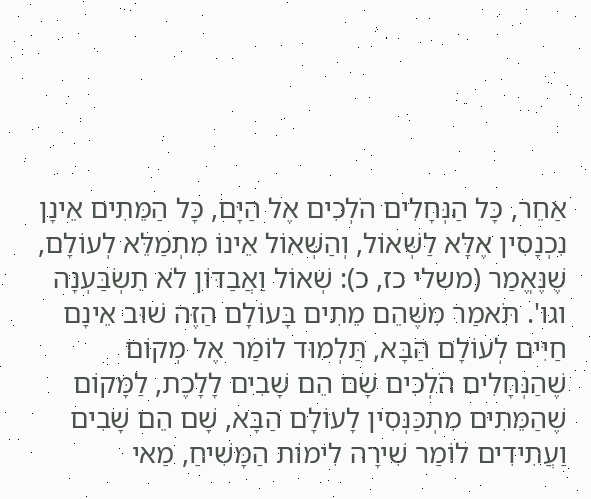אַחֵר, כָּל הַנְּחָלִים הֹלְכִים אֶל הַיָּם, כָּל הַמֵּתִים אֵינָן נִכְנָסִין אֶלָּא לַשְּׁאוֹל, וְהַשְּׁאוֹל אֵינוֹ מִתְמַלֵּא לְעוֹלָם, שֶׁנֶּאֱמַר (משלי כז, כ): שְׁאוֹל וַאֲבַדּוֹן לֹא תִשְׂבַּעְנָה וגו'. תֹּאמַר מִשֶּׁהֵם מֵתִים בָּעוֹלָם הַזֶּה שׁוּב אֵינָם חַיִּים לְעוֹלָם הַבָּא, תַּלְמוּד לוֹמַר אֶל מְקוֹם שֶׁהַנְּחָלִים הֹלְכִים שָׁם הֵם שָׁבִים לָלָכֶת, לַמָּקוֹם שֶׁהַמֵּתִים מִתְכַּנְּסִין לָעוֹלָם הַבָּא, שָׁם הֵם שָׁבִים וַעֲתִידִים לוֹמַר שִׁירָה לִימוֹת הַמָּשִׁיחַ, מַאי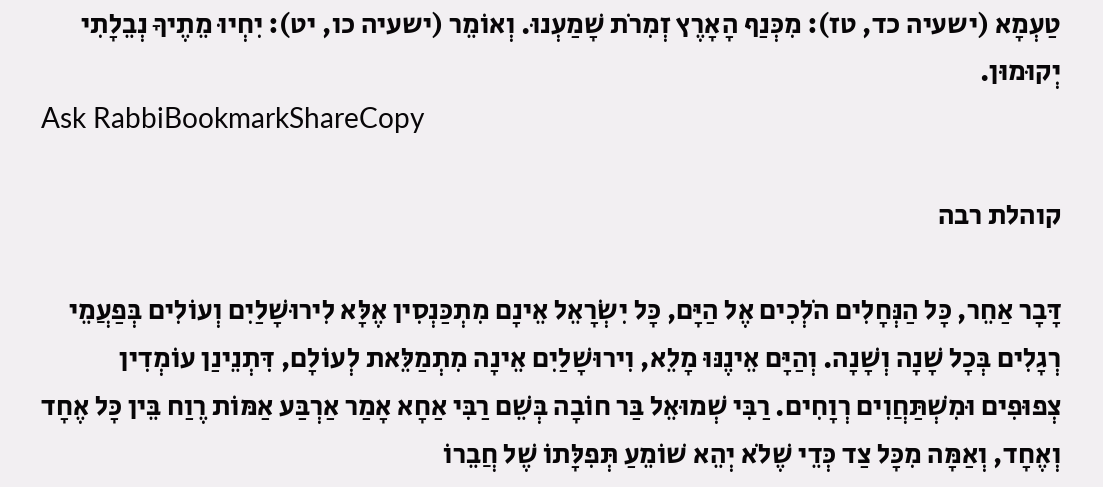טַעְמָא (ישעיה כד, טז): מִכְּנַף הָאָרֶץ זְמִרֹת שָׁמַעְנוּ. וְאוֹמֵר (ישעיה כו, יט): יִחְיוּ מֵתֶיךָ נְבֵלָתִי יְקוּמוּן.
Ask RabbiBookmarkShareCopy

קוהלת רבה

דָּבָר אַחֵר, כָּל הַנְּחָלִים הֹלְכִים אֶל הַיָּם, כָּל יִשְׂרָאֵל אֵינָם מִתְכַּנְסִין אֶלָּא לִירוּשָׁלַיִם וְעוֹלִים בְּפַעֲמֵי רְגָלִים בְּכָל שָׁנָה וְשָׁנָה. וְהַיָּם אֵינֶנּוּ מָלֵא, וִירוּשָׁלַיִם אֵינָה מִתְמַלֵּאת לְעוֹלָם, דִּתְנֵינַן עוֹמְדִין צְפוּפִים וּמִשְׁתַּחֲוִים רְוָחִים. רַבִּי שְׁמוּאֵל בַּר חוֹבָה בְּשֵׁם רַבִּי אַחָא אָמַר אַרְבַּע אַמּוֹת רֶוַח בֵּין כָּל אֶחָד וְאֶחָד, וְאַמָּה מִכָּל צַד כְּדֵי שֶׁלֹא יְהֵא שׁוֹמֵעַ תְּפִלָּתוֹ שֶׁל חֲבֵרוֹ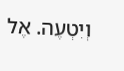וְיִטְעֶה. אֶל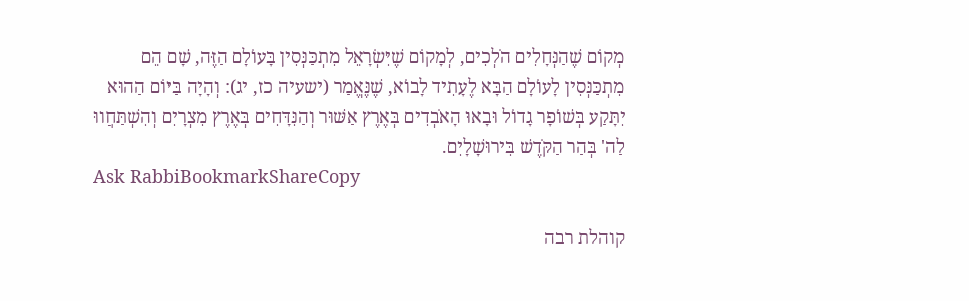מְקוֹם שֶׁהַנְּחָלִים הֹלְכִים, לְמָקוֹם שֶׁיִּשְׂרָאֵל מִתְכַּנְּסִין בָּעוֹלָם הַזֶּה, שָׁם הֵם מִתְכַּנְּסִין לָעוֹלָם הַבָּא לֶעָתִיד לָבוֹא, שֶׁנֶּאֱמַר (ישעיה כז, יג): וְהָיָה בַּיּוֹם הַהוּא יִתָּקַע בְּשׁוֹפָר גָדוֹל וּבָאוּ הָאֹבְדִים בְּאֶרֶץ אַשּׁוּר וְהַנִּדָּחִים בְּאֶרֶץ מִצְרָיִם וְהִשְׁתַּחֲווּ לַה' בְּהַר הַקֹּדֶשׁ בִּירוּשָׁלָיִם.
Ask RabbiBookmarkShareCopy

קוהלת רבה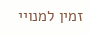זמין למנויי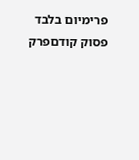פרימיום בלבד
פסוק קודםפרק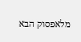מלאפסוק הבא